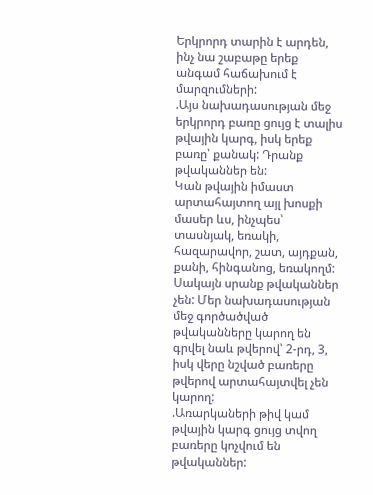Երկրորդ տարին է արդեն, ինչ նա շաբաթը երեք անգամ հաճախում է մարզումների:
.Այս նախադասության մեջ երկրորդ բառը ցույց է տալիս թվային կարգ, իսկ երեք բառը՝ քանակ: Դրանք թվականներ են:
Կան թվային իմաստ արտահայտող այլ խոսքի մասեր ևս, ինչպես՝ տասնյակ, եռակի, հազարավոր, շատ, այդքան, քանի, հինգանոց, եռակողմ: Սակայն սրանք թվականներ չեն: Մեր նախադասության մեջ գործածված թվականները կարող են գրվել նաև թվերով՝ 2-րդ, 3, իսկ վերը նշված բառերը թվերով արտահայտվել չեն կարող:
.Առարկաների թիվ կամ թվային կարգ ցույց տվող բառերը կոչվում են թվականներ: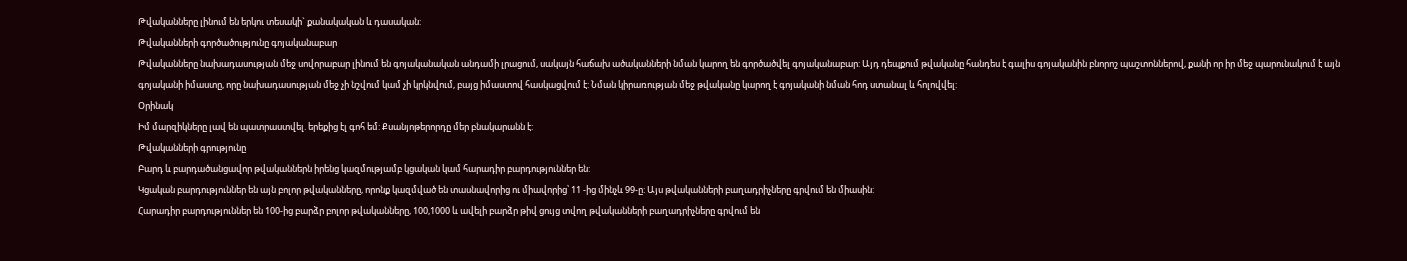Թվականները լինում են երկու տեսակի` քանակական և դասական:
Թվականների գործածությունը գոյականաբար
Թվականները նախադասության մեջ սովորաբար լինում են գոյականական անդամի լրացում, սակայն հաճախ ածականների նման կարող են գործածվել գոյականաբար: Այդ դեպքում թվականը հանդես է գալիս գոյականին բնորոշ պաշտոններով, քանի որ իր մեջ պարունակում է այն գոյականի իմաստը, որը նախադասության մեջ չի նշվում կամ չի կրկնվում, բայց իմաստով հասկացվում է: Նման կիրառության մեջ թվականը կարող է գոյականի նման հոդ ստանալ և հոլովվել:
Օրինակ
Իմ մարզիկները լավ են պատրաստվել. երեքից էլ գոհ եմ: Քսանյոթերորդը մեր բնակարանն է:
Թվականների գրությունը
Բարդ և բարդածանցավոր թվականներն իրենց կազմությամբ կցական կամ հարադիր բարդություններ են:
Կցական բարդություններ են այն բոլոր թվականները, որոնք կազմված են տասնավորից ու միավորից՝ 11 -ից մինչև 99-ը: Այս թվականների բաղադրիչները գրվում են միասին:
Հարադիր բարդություններ են 100-ից բարձր բոլոր թվականները, 100,1000 և ավելի բարձր թիվ ցույց տվող թվականների բաղադրիչները գրվում են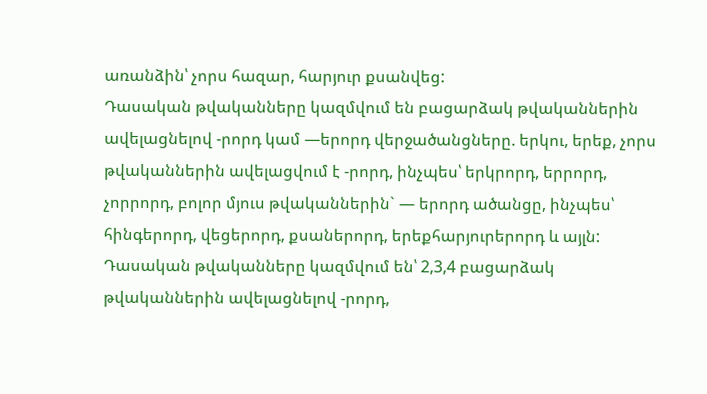առանձին՝ չորս հազար, հարյուր քսանվեց:
Դասական թվականները կազմվում են բացարձակ թվականներին ավելացնելով -րորդ կամ —երորդ վերջածանցները. երկու, երեք, չորս թվականներին ավելացվում է -րորդ, ինչպես՝ երկրորդ, երրորդ, չորրորդ, բոլոր մյուս թվականներին` — երորդ ածանցը, ինչպես՝ հինգերորդ, վեցերորդ, քսաներորդ, երեքհարյուրերորդ և այլն:
Դասական թվականները կազմվում են՝ 2,3,4 բացարձակ թվականներին ավելացնելով -րորդ,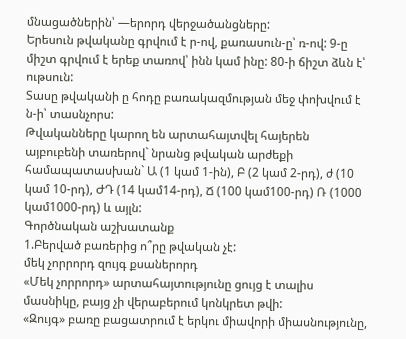մնացածներին՝ —երորդ վերջածանցները:
Երեսուն թվականը գրվում է ր-ով, քառասուն-ը՝ ռ-ով: 9-ը միշտ գրվում է երեք տառով՝ ինն կամ ինը: 80-ի ճիշտ ձևն է՝ ութսուն:
Տասը թվականի ը հոդը բառակազմության մեջ փոխվում է ն-ի՝ տասնչորս:
Թվականները կարող են արտահայտվել հայերեն այբուբենի տառերով` նրանց թվական արժեքի համապատասխան` Ա (1 կամ 1-ին), Բ (2 կամ 2-րդ), ժ (10 կամ 10-րդ), ԺԴ (14 կամ14-րդ), Ճ (100 կամ100-րդ) Ռ (1000 կամ1000-րդ) և այլն:
Գործնական աշխատանք
1.Բերված բառերից ո՞րը թվական չէ:
մեկ չորրորդ զույգ քսաներորդ
«Մեկ չորրորդ» արտահայտությունը ցույց է տալիս մասնիկը, բայց չի վերաբերում կոնկրետ թվի:
«Զույգ» բառը բացատրում է երկու միավորի միասնությունը,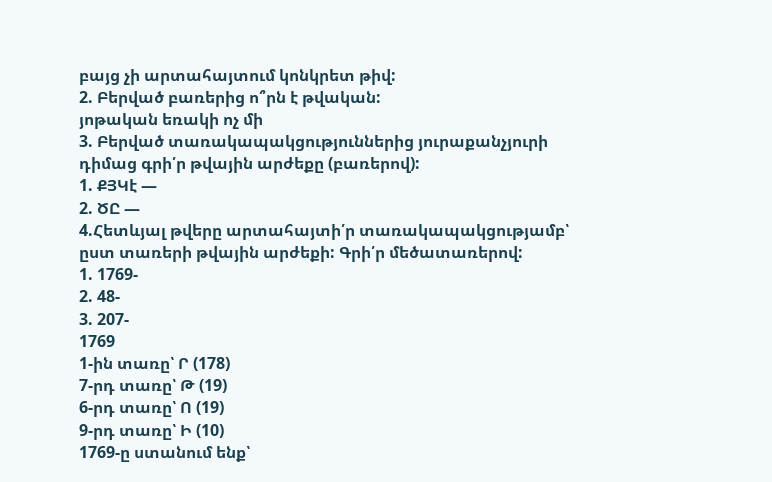բայց չի արտահայտում կոնկրետ թիվ:
2. Բերված բառերից ո՞րն է թվական:
յոթական եռակի ոչ մի
3. Բերված տառակապակցություններից յուրաքանչյուրի դիմաց գրի՛ր թվային արժեքը (բառերով):
1. ՔՅԿէ —
2. ԾԸ —
4.Հետևյալ թվերը արտահայտի՛ր տառակապակցությամբ՝ ըստ տառերի թվային արժեքի: Գրի՛ր մեծատառերով:
1. 1769-
2. 48-
3. 207-
1769
1-ին տառը՝ Ր (178)
7-րդ տառը՝ Թ (19)
6-րդ տառը՝ Ո (19)
9-րդ տառը՝ Ի (10)
1769-ը ստանում ենք՝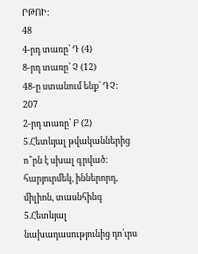ՐԹՈԻ:
48
4-րդ տառը՝ Դ (4)
8-րդ տառը՝ Չ (12)
48-ը ստանում ենք՝ ԴՉ:
207
2-րդ տառը՝ Բ (2)
5.Հետևյալ թվականներից ո՞րն է սխալ գրված:
հարյուրմեկ, իններորդ, միլիոն, տասնհինգ
5.Հետևյալ նախադասությունից դո՛ւրս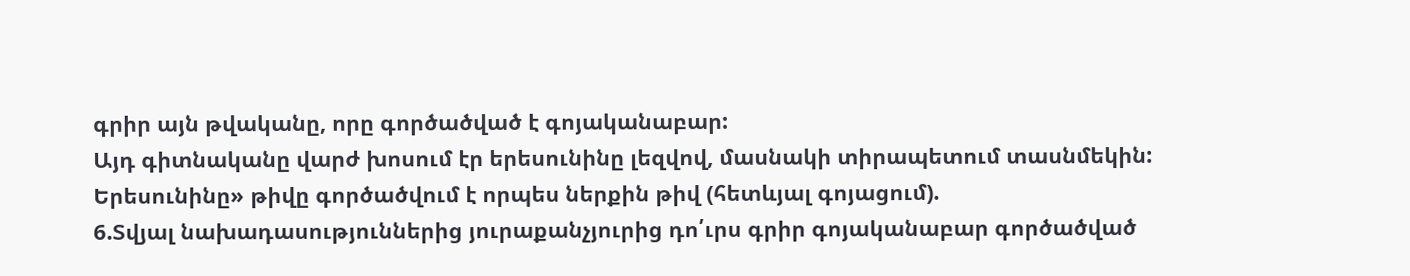գրիր այն թվականը, որը գործածված է գոյականաբար:
Այդ գիտնականը վարժ խոսում էր երեսունինը լեզվով, մասնակի տիրապետում տասնմեկին:
Երեսունինը» թիվը գործածվում է որպես ներքին թիվ (հետևյալ գոյացում).
6.Տվյալ նախադասություններից յուրաքանչյուրից դո՛ւրս գրիր գոյականաբար գործածված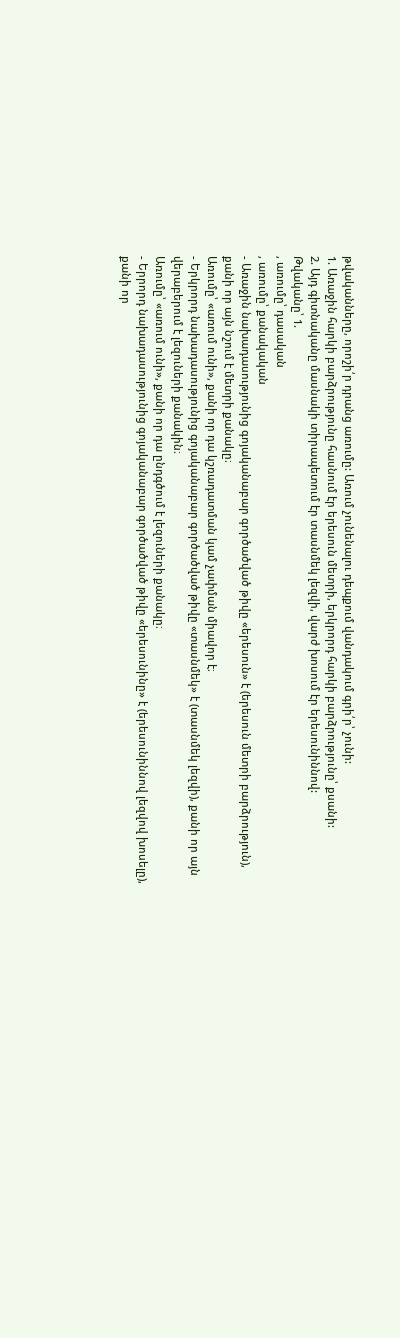թվականները, որոշի՛ր դրանց առումը: Առում չունենալու դեպքում վանդակում գրի՛ր՝ չունի:
1. Առաջին հարկի բարձրությունը հասնում էր երեսուն մետրի, երկրորդ հարկի բարձրությունը՝ քսանի:
2. Այդ գիտնականը մասնակի տիրապետում էր տասնմեկ լեզվի, վարժ խոսում էր երեսունիննով:
Թվականը՝ 1.
, առումը՝ դասական
, առումը՝ քանակական
- Առաջին նախադասությունից գոյականաբար գործածված թիվը «երեսուն» է (երեսուն մետրի բարձրություն), քանի որ այն նշում է մետրի քանակը։
Առումը՝ «առում ունի», քանի որ դա կշռադատման կամ չափման միավոր է։
- Երկրորդ նախադասությունից գոյականաբար գործածված թիվը «տասնմեկ» է (տասնմեկ լեզվի), քանի որ այն վերաբերում է լեզուների քանակին։
Առումը՝ «առում ունի», քանի որ դա ընդգծում է լեզուների քանակը։
- Երրորդ նախադասությունից գոյականաբար գործածված թիվը «երեսունինը» է (երեսունիննով լեզվով խոսելը), քանի որ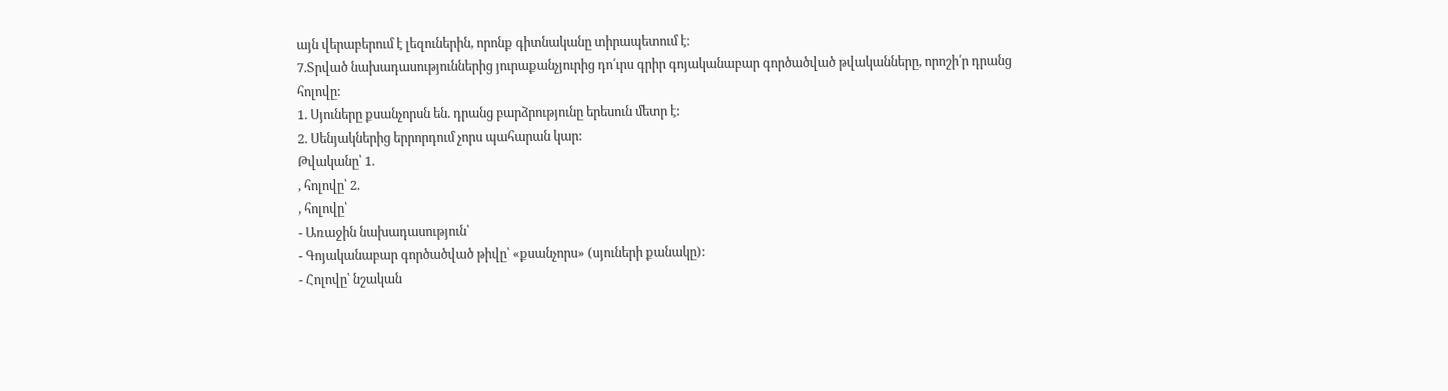այն վերաբերում է լեզուներին, որոնք գիտնականը տիրապետում է։
7.Տրված նախադասություններից յուրաքանչյուրից դո՛ւրս գրիր գոյականաբար գործածված թվականները, որոշի՛ր դրանց հոլովը:
1. Սյուները քսանչորսն են. դրանց բարձրությունը երեսուն մետր է:
2. Սենյակներից երրորդում չորս պահարան կար:
Թվականը՝ 1.
, հոլովը՝ 2.
, հոլովը՝
- Առաջին նախադասություն՝
- Գոյականաբար գործածված թիվը՝ «քսանչորս» (սյուների քանակը):
- Հոլովը՝ նշական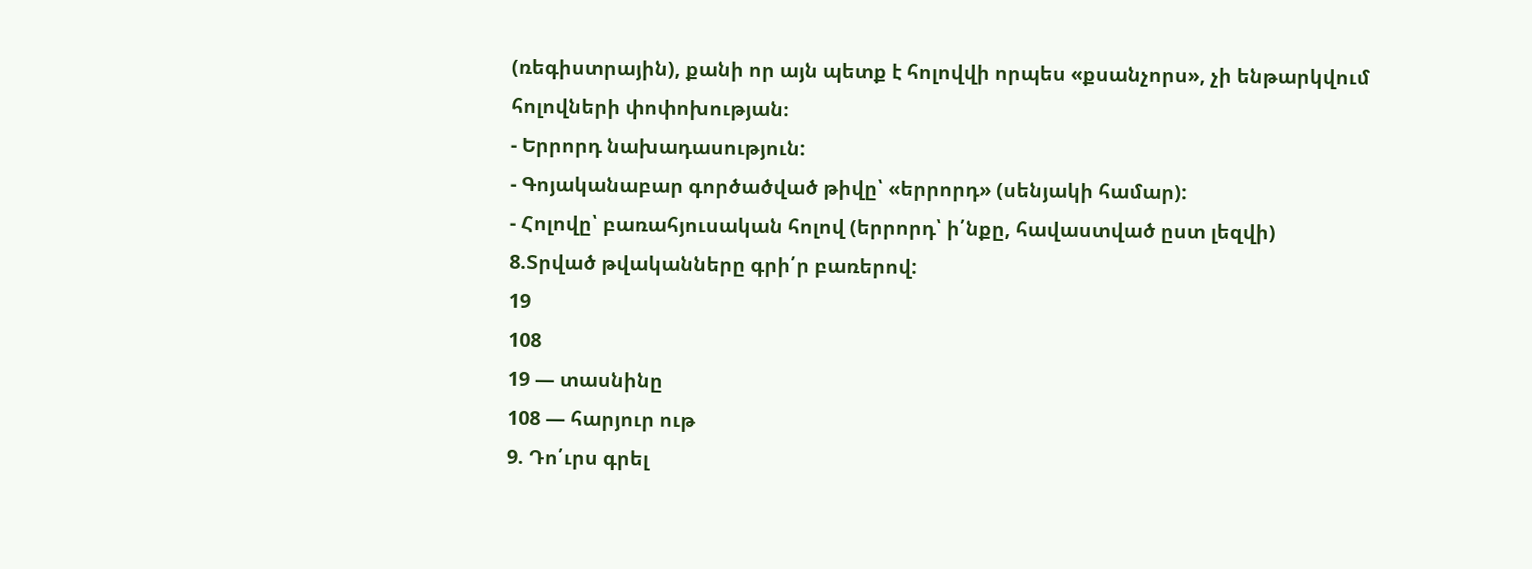(ռեգիստրային), քանի որ այն պետք է հոլովվի որպես «քսանչորս», չի ենթարկվում հոլովների փոփոխության։
- Երրորդ նախադասություն:
- Գոյականաբար գործածված թիվը՝ «երրորդ» (սենյակի համար):
- Հոլովը՝ բառահյուսական հոլով (երրորդ՝ ի՛նքը, հավաստված ըստ լեզվի)
8.Տրված թվականները գրի՛ր բառերով:
19
108
19 — տասնինը
108 — հարյուր ութ
9. Դո՛ւրս գրել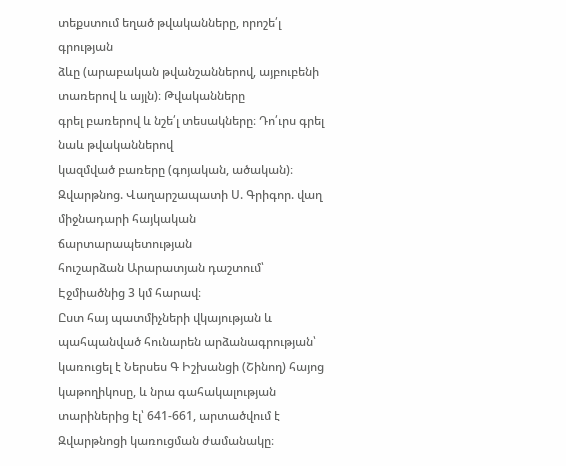տեքստում եղած թվականները, որոշե՛լ գրության
ձևը (արաբական թվանշաններով, այբուբենի տառերով և այլն)։ Թվականները
գրել բառերով և նշե՛լ տեսակները։ Դո՛ւրս գրել նաև թվականներով
կազմված բառերը (գոյական, ածական)։
Զվարթնոց. Վաղարշապատի Ս. Գրիգոր. վաղ միջնադարի հայկական ճարտարապետության
հուշարձան Արարատյան դաշտում՝ Էջմիածնից 3 կմ հարավ։
Ըստ հայ պատմիչների վկայության և պահպանված հունարեն արձանագրության՝
կառուցել է Ներսես Գ Իշխանցի (Շինող) հայոց կաթողիկոսը, և նրա գահակալության
տարիներից էլ՝ 641-661, արտածվում է Զվարթնոցի կառուցման ժամանակը։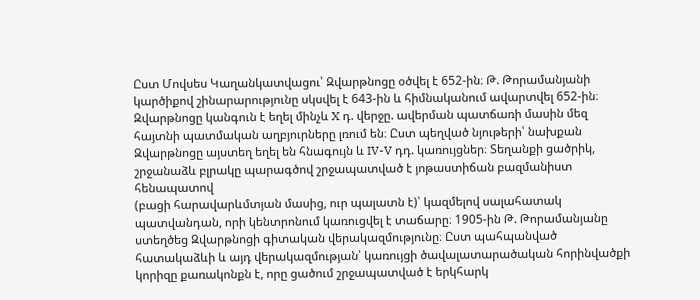Ըստ Մովսես Կաղանկատվացու՝ Զվարթնոցը օծվել է 652-ին։ Թ. Թորամանյանի
կարծիքով շինարարությունը սկսվել է 643-ին և հիմնականում ավարտվել 652-ին։
Զվարթնոցը կանգուն է եղել մինչև X դ. վերջը. ավերման պատճառի մասին մեզ
հայտնի պատմական աղբյուրները լռում են։ Ըստ պեղված նյութերի՝ նախքան
Զվարթնոցը այստեղ եղել են հնագույն և IV-V դդ. կառույցներ։ Տեղանքի ցածրիկ,
շրջանաձև բլրակը պարագծով շրջապատված է յոթաստիճան բազմանիստ հենապատով
(բացի հարավարևմտյան մասից, ուր պալատն է)՝ կազմելով սալահատակ
պատվանդան, որի կենտրոնում կառուցվել է տաճարը։ 1905-ին Թ. Թորամանյանը
ստեղծեց Զվարթնոցի գիտական վերակազմությունը։ Ըստ պահպանված
հատակաձևի և այդ վերակազմության՝ կառույցի ծավալատարածական հորինվածքի
կորիզը քառակոնքն է, որը ցածում շրջապատված է երկհարկ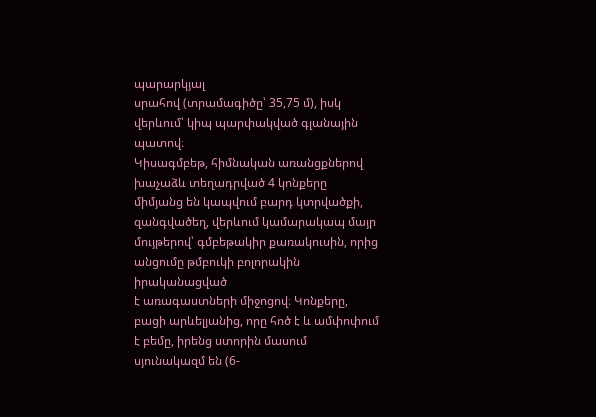պարարկյալ
սրահով (տրամագիծը՝ 35,75 մ), իսկ վերևում՝ կիպ պարփակված գլանային պատով։
Կիսագմբեթ, հիմնական առանցքներով խաչաձև տեղադրված 4 կոնքերը
միմյանց են կապվում բարդ կտրվածքի, զանգվածեղ, վերևում կամարակապ մայր
մույթերով՝ գմբեթակիր քառակուսին, որից անցումը թմբուկի բոլորակին իրականացված
է առագաստների միջոցով։ Կոնքերը, բացի արևելյանից, որը հոծ է և ամփոփում
է բեմը, իրենց ստորին մասում սյունակազմ են (6-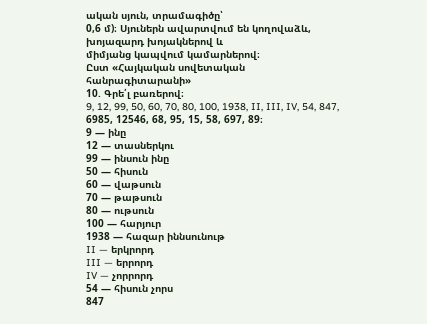ական սյուն, տրամագիծը՝
0,6 մ)։ Սյուներն ավարտվում են կողովաձև, խոյազարդ խոյակներով և
միմյանց կապվում կամարներով։
Ըստ «Հայկական սովետական հանրագիտարանի»
10. Գրե՛լ բառերով։
9, 12, 99, 50, 60, 70, 80, 100, 1938, II, III, IV, 54, 847, 6985, 12546, 68, 95, 15, 58, 697, 89։
9 — ինը
12 — տասներկու
99 — ինսուն ինը
50 — հիսուն
60 — վաթսուն
70 — թաթսուն
80 — ութսուն
100 — հարյուր
1938 — հազար իննսունութ
II — երկրորդ
III — երրորդ
IV — չորրորդ
54 — հիսուն չորս
847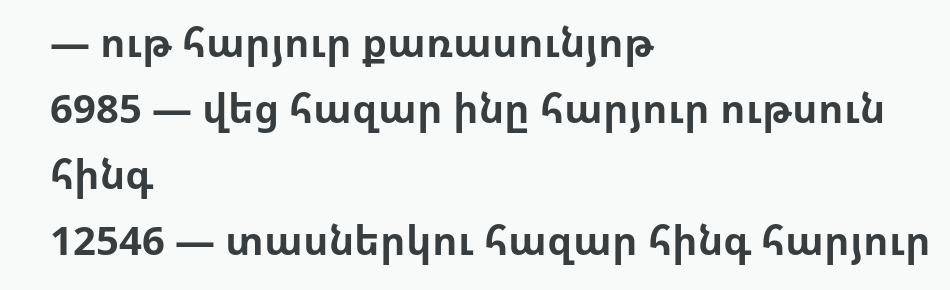— ութ հարյուր քառասունյոթ
6985 — վեց հազար ինը հարյուր ութսուն հինգ
12546 — տասներկու հազար հինգ հարյուր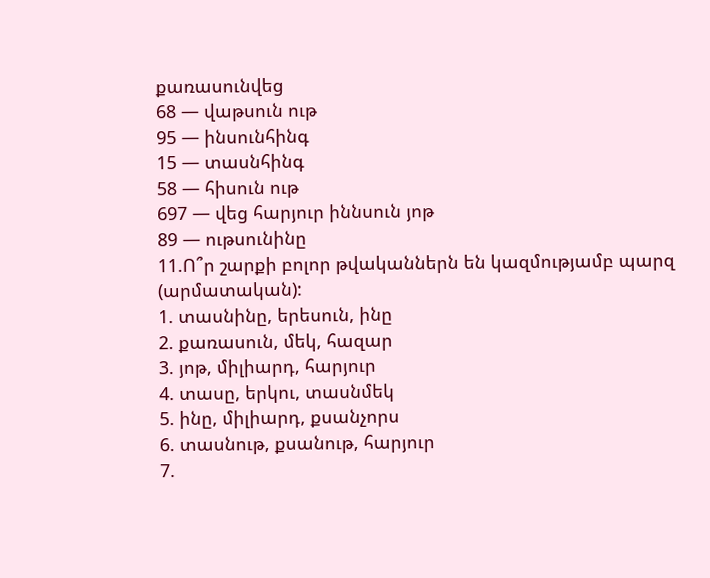քառասունվեց
68 — վաթսուն ութ
95 — ինսունհինգ
15 — տասնհինգ
58 — հիսուն ութ
697 — վեց հարյուր իննսուն յոթ
89 — ութսունինը
11.Ո՞ր շարքի բոլոր թվականներն են կազմությամբ պարզ
(արմատական):
1. տասնինը, երեսուն, ինը
2. քառասուն, մեկ, հազար
3. յոթ, միլիարդ, հարյուր
4. տասը, երկու, տասնմեկ
5. ինը, միլիարդ, քսանչորս
6. տասնութ, քսանութ, հարյուր
7.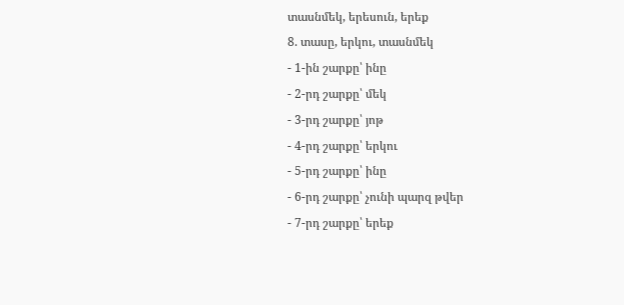տասնմեկ, երեսուն, երեք
8. տասը, երկու, տասնմեկ
- 1-ին շարքը՝ ինը
- 2-րդ շարքը՝ մեկ
- 3-րդ շարքը՝ յոթ
- 4-րդ շարքը՝ երկու
- 5-րդ շարքը՝ ինը
- 6-րդ շարքը՝ չունի պարզ թվեր
- 7-րդ շարքը՝ երեք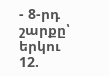- 8-րդ շարքը՝ երկու
12.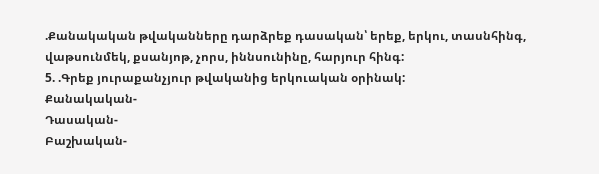.Քանակական թվականները դարձրեք դասական՝ երեք, երկու, տասնհինգ, վաթսունմեկ, քսանյոթ, չորս, իննսունինը, հարյուր հինգ:
5. .Գրեք յուրաքանչյուր թվականից երկուական օրինակ:
Քանակական-
Դասական-
Բաշխական-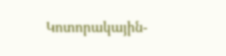Կոտորակային-